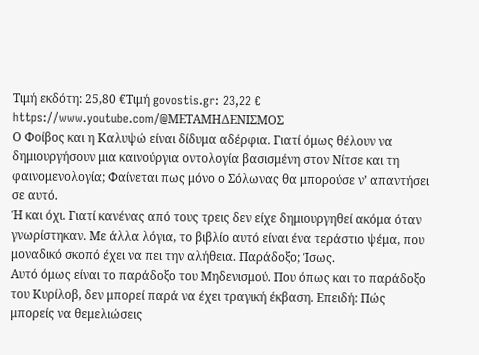Τιμή εκδότη: 25,80 €Τιμή govostis.gr: 23,22 €
https://www.youtube.com/@ΜΕΤΑΜΗΔΕΝΙΣΜΟΣ
Ο Φοίβος και η Καλυψώ είναι δίδυμα αδέρφια. Γιατί όμως θέλουν να δημιουργήσουν μια καινούργια οντολογία βασισμένη στον Νίτσε και τη φαινομενολογία; Φαίνεται πως μόνο ο Σόλωνας θα μπορούσε ν’ απαντήσει σε αυτό.
Ή και όχι. Γιατί κανένας από τους τρεις δεν είχε δημιουργηθεί ακόμα όταν γνωρίστηκαν. Με άλλα λόγια, το βιβλίο αυτό είναι ένα τεράστιο ψέμα, που μοναδικό σκοπό έχει να πει την αλήθεια. Παράδοξο; Ίσως.
Αυτό όμως είναι το παράδοξο του Μηδενισμού. Που όπως και το παράδοξο του Κυρίλοβ, δεν μπορεί παρά να έχει τραγική έκβαση. Επειδή: Πώς μπορείς να θεμελιώσεις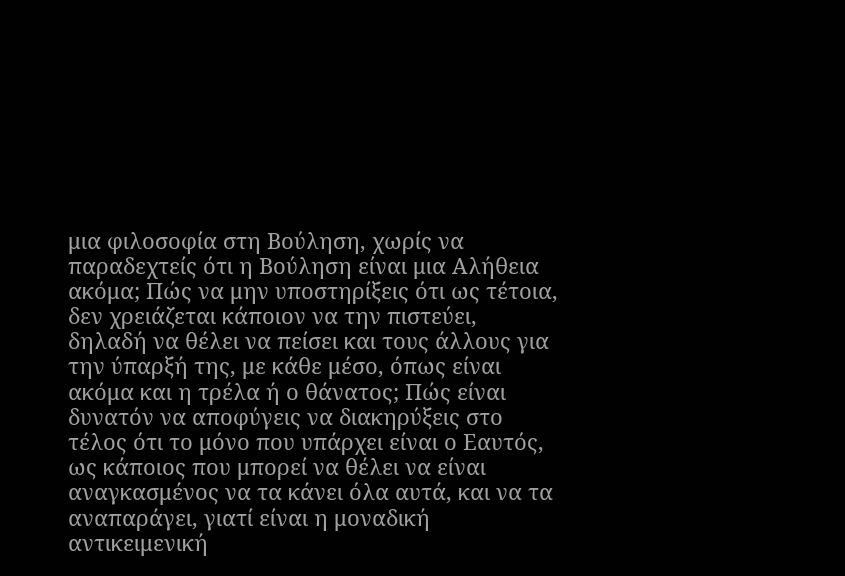μια φιλοσοφία στη Βούληση, χωρίς να παραδεχτείς ότι η Βούληση είναι μια Αλήθεια ακόμα; Πώς να μην υποστηρίξεις ότι ως τέτοια, δεν χρειάζεται κάποιον να την πιστεύει, δηλαδή να θέλει να πείσει και τους άλλους για την ύπαρξή της, με κάθε μέσο, όπως είναι ακόμα και η τρέλα ή ο θάνατος; Πώς είναι δυνατόν να αποφύγεις να διακηρύξεις στο τέλος ότι το μόνο που υπάρχει είναι ο Εαυτός, ως κάποιος που μπορεί να θέλει να είναι αναγκασμένος να τα κάνει όλα αυτά, και να τα αναπαράγει, γιατί είναι η μοναδική αντικειμενική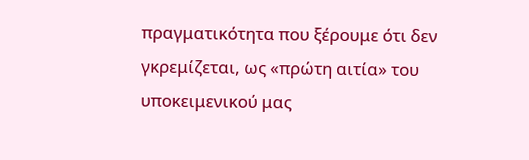πραγματικότητα που ξέρουμε ότι δεν γκρεμίζεται, ως «πρώτη αιτία» του υποκειμενικού μας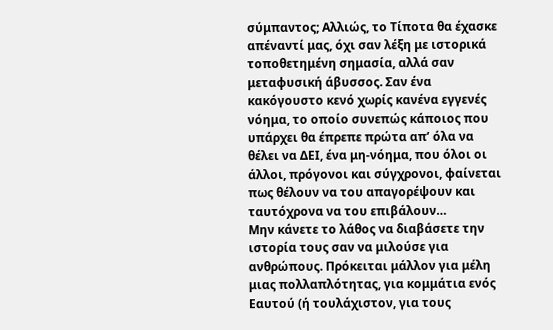σύμπαντος; Αλλιώς, το Τίποτα θα έχασκε απέναντί μας, όχι σαν λέξη με ιστορικά τοποθετημένη σημασία, αλλά σαν μεταφυσική άβυσσος. Σαν ένα κακόγουστο κενό χωρίς κανένα εγγενές νόημα, το οποίο συνεπώς κάποιος που υπάρχει θα έπρεπε πρώτα απ’ όλα να θέλει να ΔΕΙ, ένα μη-νόημα, που όλοι οι άλλοι, πρόγονοι και σύγχρονοι, φαίνεται πως θέλουν να του απαγορέψουν και ταυτόχρονα να του επιβάλουν…
Μην κάνετε το λάθος να διαβάσετε την ιστορία τους σαν να μιλούσε για ανθρώπους. Πρόκειται μάλλον για μέλη μιας πολλαπλότητας, για κομμάτια ενός Εαυτού (ή τουλάχιστον, για τους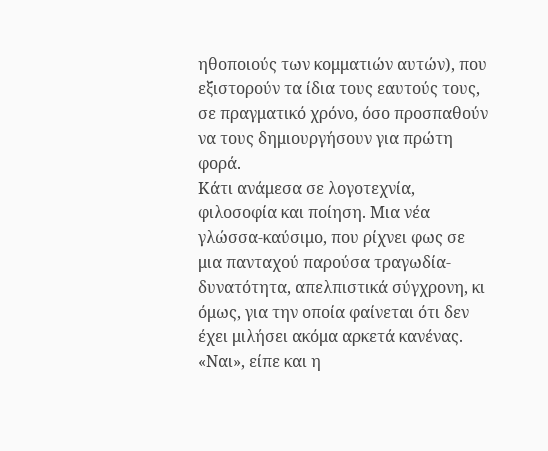ηθοποιούς των κομματιών αυτών), που εξιστορούν τα ίδια τους εαυτούς τους, σε πραγματικό χρόνο, όσο προσπαθούν να τους δημιουργήσουν για πρώτη φορά.
Κάτι ανάμεσα σε λογοτεχνία, φιλοσοφία και ποίηση. Μια νέα γλώσσα-καύσιμο, που ρίχνει φως σε μια πανταχού παρούσα τραγωδία-δυνατότητα, απελπιστικά σύγχρονη, κι όμως, για την οποία φαίνεται ότι δεν έχει μιλήσει ακόμα αρκετά κανένας.
«Ναι», είπε και η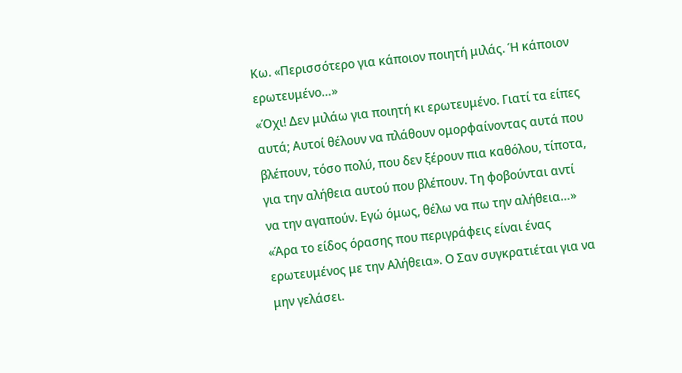Κω. «Περισσότερο για κάποιον ποιητή μιλάς. Ή κάποιον ερωτευμένο…»
«Όχι! Δεν μιλάω για ποιητή κι ερωτευμένο. Γιατί τα είπες αυτά; Αυτοί θέλουν να πλάθουν ομορφαίνοντας αυτά που βλέπουν, τόσο πολύ, που δεν ξέρουν πια καθόλου, τίποτα, για την αλήθεια αυτού που βλέπουν. Τη φοβούνται αντί να την αγαπούν. Εγώ όμως, θέλω να πω την αλήθεια…»
«Άρα το είδος όρασης που περιγράφεις είναι ένας ερωτευμένος με την Αλήθεια». Ο Σαν συγκρατιέται για να μην γελάσει.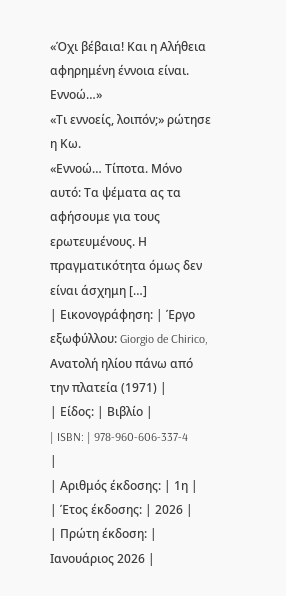«Όχι βέβαια! Και η Αλήθεια αφηρημένη έννοια είναι. Εννοώ…»
«Τι εννοείς, λοιπόν;» ρώτησε η Κω.
«Εννοώ… Τίποτα. Μόνο αυτό: Τα ψέματα ας τα αφήσουμε για τους ερωτευμένους. Η πραγματικότητα όμως δεν είναι άσχημη […]
| Εικονογράφηση: | Έργο εξωφύλλου: Giorgio de Chirico, Ανατολή ηλίου πάνω από την πλατεία (1971) |
| Είδος: | Βιβλίο |
| ISBN: | 978-960-606-337-4 |
| Αριθμός έκδοσης: | 1η |
| Έτος έκδοσης: | 2026 |
| Πρώτη έκδοση: | Ιανουάριος 2026 |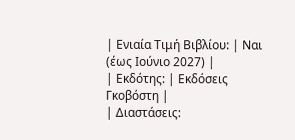| Ενιαία Τιμή Βιβλίου: | Ναι (έως Ιούνιο 2027) |
| Εκδότης: | Εκδόσεις Γκοβόστη |
| Διαστάσεις: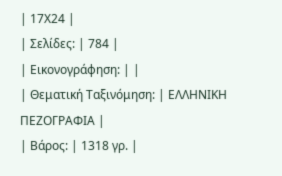| 17Χ24 |
| Σελίδες: | 784 |
| Εικονογράφηση: | |
| Θεματική Ταξινόμηση: | ΕΛΛΗΝΙΚΗ ΠΕΖΟΓΡΑΦΙΑ |
| Βάρος: | 1318 γρ. |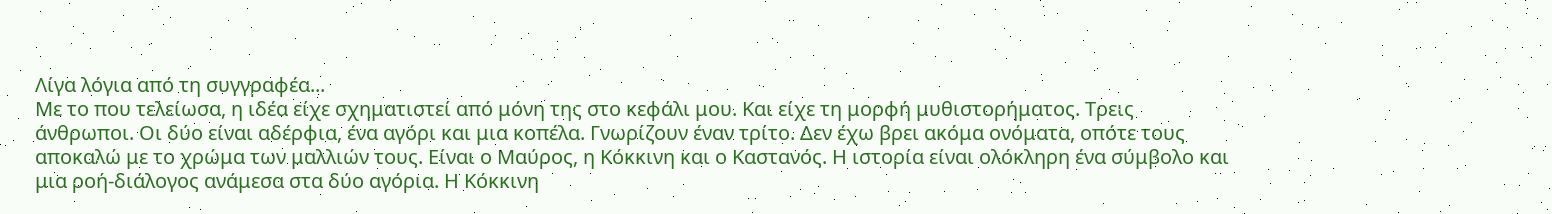Λίγα λόγια από τη συγγραφέα...
Με το που τελείωσα, η ιδέα είχε σχηματιστεί από μόνη της στο κεφάλι μου. Και είχε τη μορφή μυθιστορήματος. Τρεις άνθρωποι. Οι δύο είναι αδέρφια, ένα αγόρι και μια κοπέλα. Γνωρίζουν έναν τρίτο. Δεν έχω βρει ακόμα ονόματα, οπότε τους αποκαλώ με το χρώμα των μαλλιών τους. Είναι ο Μαύρος, η Κόκκινη και ο Καστανός. Η ιστορία είναι ολόκληρη ένα σύμβολο και μια ροή-διάλογος ανάμεσα στα δύο αγόρια. Η Κόκκινη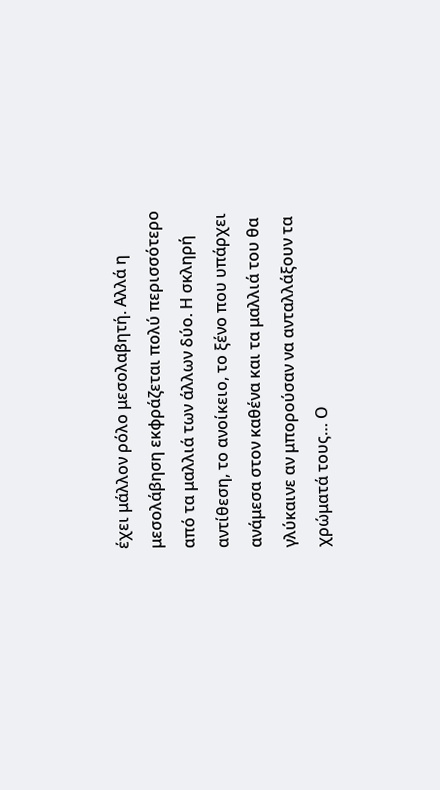έχει μάλλον ρόλο μεσολαβητή. Αλλά η μεσολάβηση εκφράζεται πολύ περισσότερο από τα μαλλιά των άλλων δύο. Η σκληρή αντίθεση, το ανοίκειο, το ξένο που υπάρχει ανάμεσα στον καθένα και τα μαλλιά του θα γλύκαινε αν μπορούσαν να ανταλλάξουν τα χρώματά τους… Ο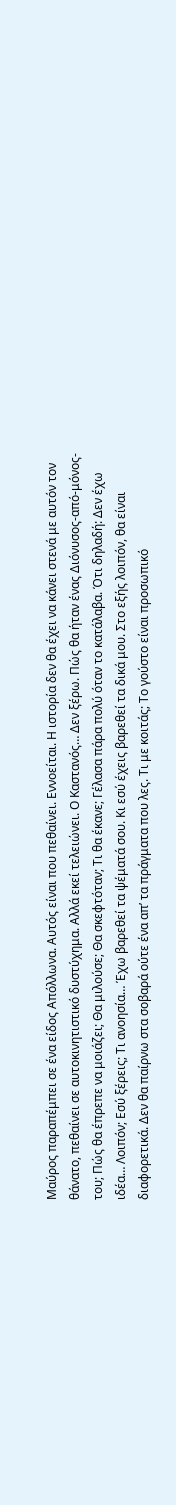Μαύρος παραπέμπει σε ένα είδος Απόλλωνα. Αυτός είναι που πεθαίνει. Εννοείται. Η ιστορία δεν θα έχει να κάνει στενά με αυτόν τον θάνατο, πεθαίνει σε αυτοκινητιστικό δυστύχημα. Αλλά εκεί τελειώνει. Ο Καστανός… Δεν ξέρω. Πώς θα ήταν ένας Διόνυσος-από-μόνος-του; Πώς θα έπρεπε να μοιάζει; Θα μιλούσε; Θα σκεφτόταν; Τι θα έκανε; Γέλασα πάρα πολύ όταν το κατάλαβα. Ότι δηλαδή: Δεν έχω ιδέα… Λοιπόν; Εσύ ξέρεις; Τι ανοησία… Έχω βαρεθεί τα ψέματά σου. Κι εσύ έχεις βαρεθεί τα δικά μου. Στο εξής λοιπόν, θα είναι διαφορετικά. Δεν θα παίρνω στα σοβαρά ούτε ένα απ’ τα πράγματα που λες. Τι με κοιτάς; Το γούστο είναι προσωπικό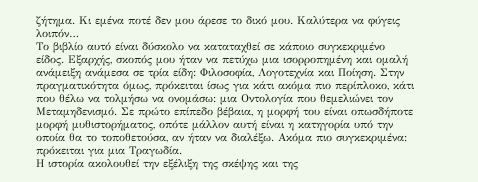ζήτημα. Κι εμένα ποτέ δεν μου άρεσε το δικό μου. Καλύτερα να φύγεις λοιπόν…
Το βιβλίο αυτό είναι δύσκολο να καταταχθεί σε κάποιο συγκεκριμένο είδος. Εξαρχής, σκοπός μου ήταν να πετύχω μια ισορροπημένη και ομαλή ανάμειξη ανάμεσα σε τρία είδη: Φιλοσοφία, Λογοτεχνία και Ποίηση. Στην πραγματικότητα όμως, πρόκειται ίσως για κάτι ακόμα πιο περίπλοκο, κάτι που θέλω να τολμήσω να ονομάσω: μια Οντολογία που θεμελιώνει τον Μεταμηδενισμό. Σε πρώτο επίπεδο βέβαια, η μορφή του είναι οπωσδήποτε μορφή μυθιστορήματος, οπότε μάλλον αυτή είναι η κατηγορία υπό την οποία θα το τοποθετούσα, αν ήταν να διαλέξω. Ακόμα πιο συγκεκριμένα: πρόκειται για μια Τραγωδία.
Η ιστορία ακολουθεί την εξέλιξη της σκέψης και της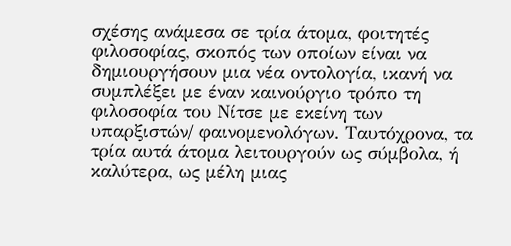σχέσης ανάμεσα σε τρία άτομα, φοιτητές φιλοσοφίας, σκοπός των οποίων είναι να δημιουργήσουν μια νέα οντολογία, ικανή να συμπλέξει με έναν καινούργιο τρόπο τη φιλοσοφία του Νίτσε με εκείνη των υπαρξιστών/ φαινομενολόγων. Ταυτόχρονα, τα τρία αυτά άτομα λειτουργούν ως σύμβολα, ή καλύτερα, ως μέλη μιας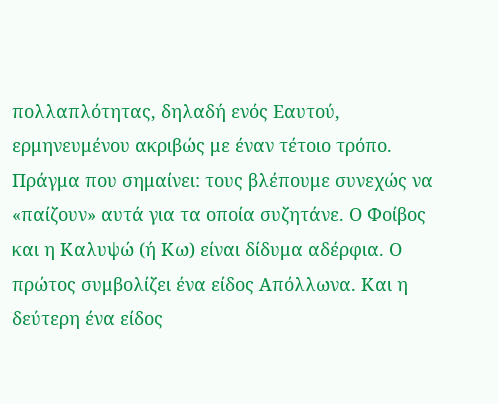πολλαπλότητας, δηλαδή ενός Εαυτού, ερμηνευμένου ακριβώς με έναν τέτοιο τρόπο. Πράγμα που σημαίνει: τους βλέπουμε συνεχώς να «παίζουν» αυτά για τα οποία συζητάνε. Ο Φοίβος και η Καλυψώ (ή Κω) είναι δίδυμα αδέρφια. Ο πρώτος συμβολίζει ένα είδος Απόλλωνα. Και η δεύτερη ένα είδος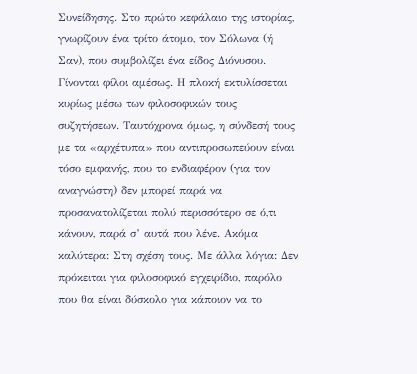Συνείδησης. Στο πρώτο κεφάλαιο της ιστορίας, γνωρίζουν ένα τρίτο άτομο, τον Σόλωνα (ή Σαν), που συμβολίζει ένα είδος Διόνυσου. Γίνονται φίλοι αμέσως. Η πλοκή εκτυλίσσεται κυρίως μέσω των φιλοσοφικών τους συζητήσεων. Ταυτόχρονα όμως, η σύνδεσή τους με τα «αρχέτυπα» που αντιπροσωπεύουν είναι τόσο εμφανής, που το ενδιαφέρον (για τον αναγνώστη) δεν μπορεί παρά να προσανατολίζεται πολύ περισσότερο σε ό,τι κάνουν, παρά σ’ αυτά που λένε. Ακόμα καλύτερα: Στη σχέση τους. Με άλλα λόγια: Δεν πρόκειται για φιλοσοφικό εγχειρίδιο, παρόλο που θα είναι δύσκολο για κάποιον να το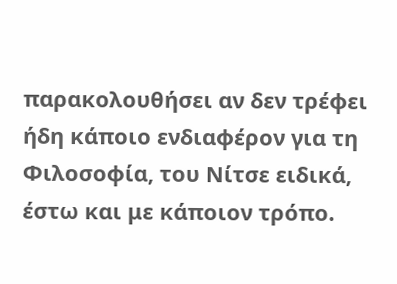παρακολουθήσει αν δεν τρέφει ήδη κάποιο ενδιαφέρον για τη Φιλοσοφία, του Νίτσε ειδικά, έστω και με κάποιον τρόπο.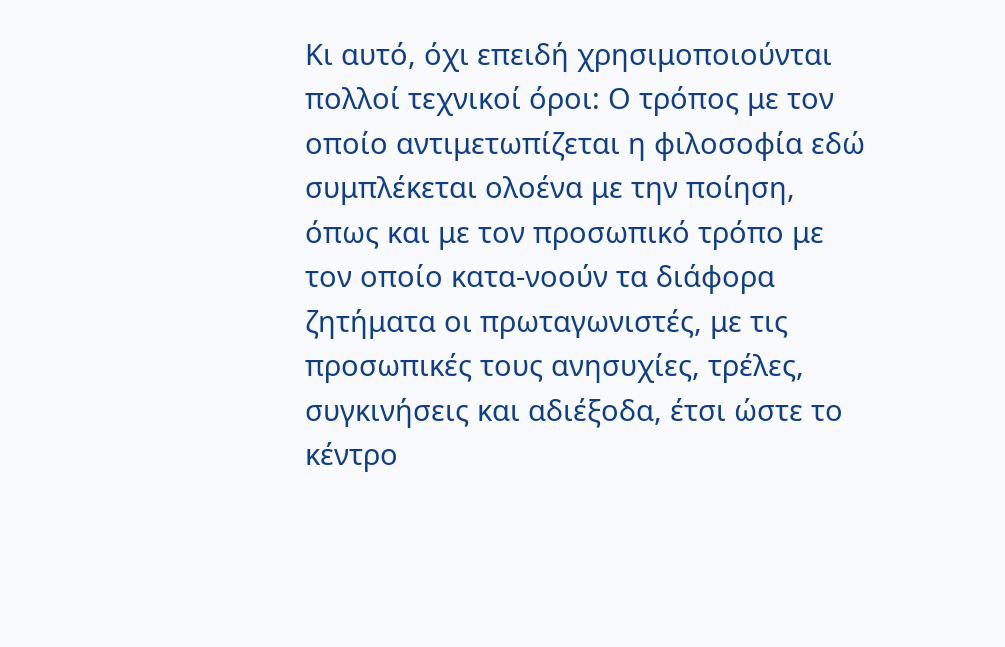Κι αυτό, όχι επειδή χρησιμοποιούνται πολλοί τεχνικοί όροι: Ο τρόπος με τον οποίο αντιμετωπίζεται η φιλοσοφία εδώ συμπλέκεται ολοένα με την ποίηση, όπως και με τον προσωπικό τρόπο με τον οποίο κατα-νοούν τα διάφορα ζητήματα οι πρωταγωνιστές, με τις προσωπικές τους ανησυχίες, τρέλες, συγκινήσεις και αδιέξοδα, έτσι ώστε το κέντρο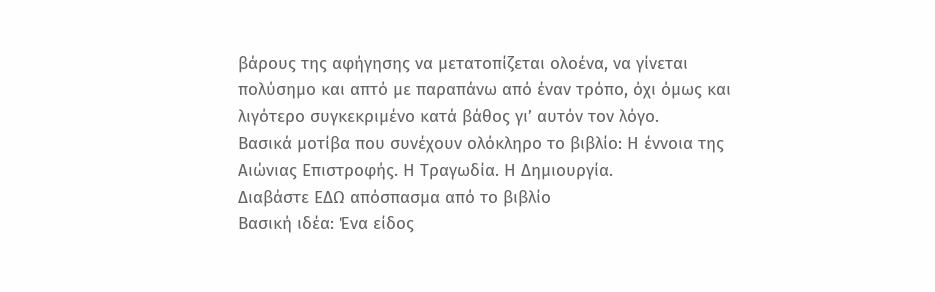βάρους της αφήγησης να μετατοπίζεται ολοένα, να γίνεται πολύσημο και απτό με παραπάνω από έναν τρόπο, όχι όμως και λιγότερο συγκεκριμένο κατά βάθος γι’ αυτόν τον λόγο.
Βασικά μοτίβα που συνέχουν ολόκληρο το βιβλίο: Η έννοια της Αιώνιας Επιστροφής. Η Τραγωδία. Η Δημιουργία.
Διαβάστε ΕΔΩ απόσπασμα από το βιβλίο
Βασική ιδέα: Ένα είδος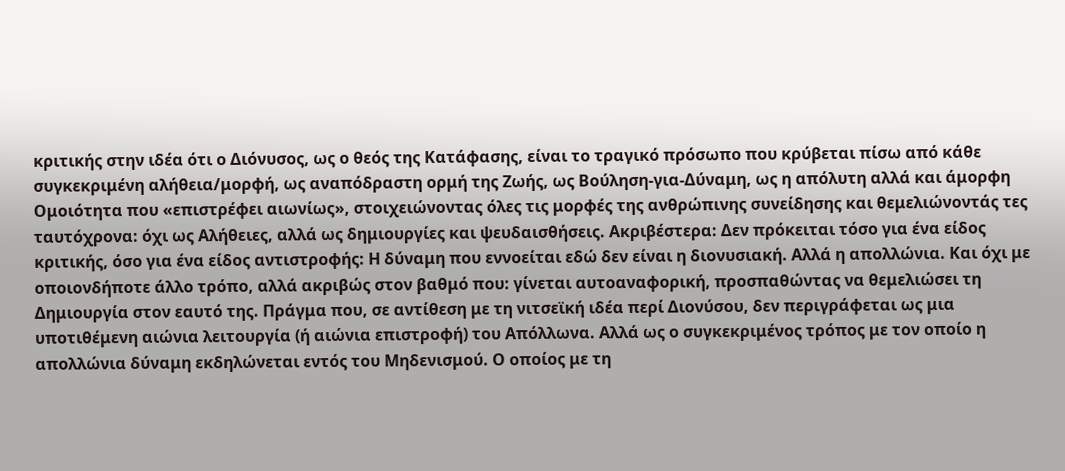κριτικής στην ιδέα ότι ο Διόνυσος, ως ο θεός της Κατάφασης, είναι το τραγικό πρόσωπο που κρύβεται πίσω από κάθε συγκεκριμένη αλήθεια/μορφή, ως αναπόδραστη ορμή της Ζωής, ως Βούληση-για-Δύναμη, ως η απόλυτη αλλά και άμορφη Ομοιότητα που «επιστρέφει αιωνίως», στοιχειώνοντας όλες τις μορφές της ανθρώπινης συνείδησης και θεμελιώνοντάς τες ταυτόχρονα: όχι ως Αλήθειες, αλλά ως δημιουργίες και ψευδαισθήσεις. Ακριβέστερα: Δεν πρόκειται τόσο για ένα είδος κριτικής, όσο για ένα είδος αντιστροφής: Η δύναμη που εννοείται εδώ δεν είναι η διονυσιακή. Αλλά η απολλώνια. Και όχι με οποιονδήποτε άλλο τρόπο, αλλά ακριβώς στον βαθμό που: γίνεται αυτοαναφορική, προσπαθώντας να θεμελιώσει τη Δημιουργία στον εαυτό της. Πράγμα που, σε αντίθεση με τη νιτσεϊκή ιδέα περί Διονύσου, δεν περιγράφεται ως μια υποτιθέμενη αιώνια λειτουργία (ή αιώνια επιστροφή) του Απόλλωνα. Αλλά ως ο συγκεκριμένος τρόπος με τον οποίο η απολλώνια δύναμη εκδηλώνεται εντός του Μηδενισμού. Ο οποίος με τη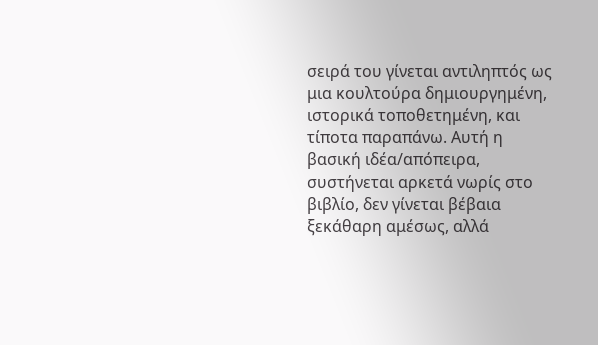σειρά του γίνεται αντιληπτός ως μια κουλτούρα δημιουργημένη, ιστορικά τοποθετημένη, και τίποτα παραπάνω. Αυτή η βασική ιδέα/απόπειρα, συστήνεται αρκετά νωρίς στο βιβλίο, δεν γίνεται βέβαια ξεκάθαρη αμέσως, αλλά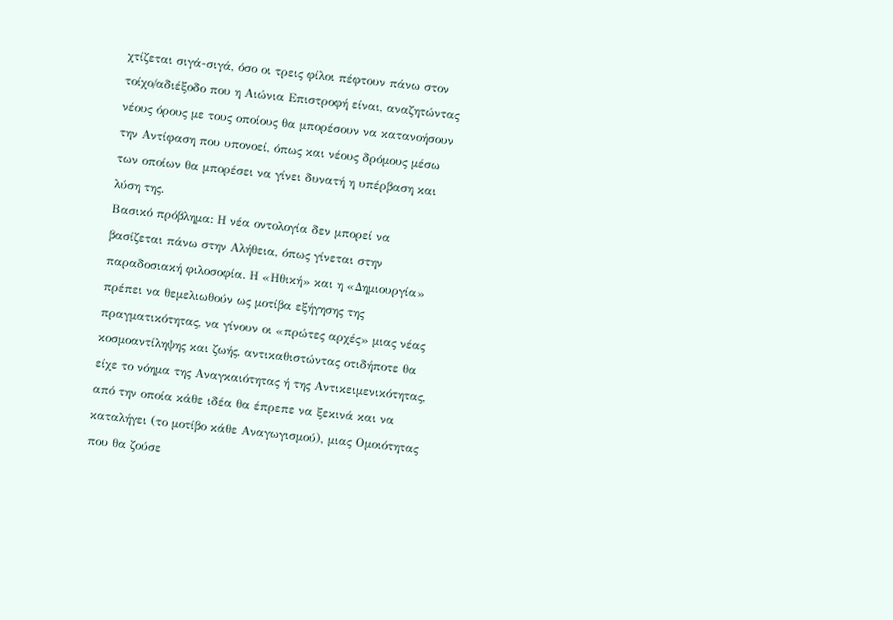χτίζεται σιγά-σιγά, όσο οι τρεις φίλοι πέφτουν πάνω στον τοίχο/αδιέξοδο που η Αιώνια Επιστροφή είναι, αναζητώντας νέους όρους με τους οποίους θα μπορέσουν να κατανοήσουν την Αντίφαση που υπονοεί, όπως και νέους δρόμους μέσω των οποίων θα μπορέσει να γίνει δυνατή η υπέρβαση και λύση της.
Βασικό πρόβλημα: Η νέα οντολογία δεν μπορεί να βασίζεται πάνω στην Αλήθεια, όπως γίνεται στην παραδοσιακή φιλοσοφία. Η «Ηθική» και η «Δημιουργία» πρέπει να θεμελιωθούν ως μοτίβα εξήγησης της πραγματικότητας, να γίνουν οι «πρώτες αρχές» μιας νέας κοσμοαντίληψης και ζωής, αντικαθιστώντας οτιδήποτε θα είχε το νόημα της Αναγκαιότητας ή της Αντικειμενικότητας, από την οποία κάθε ιδέα θα έπρεπε να ξεκινά και να καταλήγει (το μοτίβο κάθε Αναγωγισμού), μιας Ομοιότητας που θα ζούσε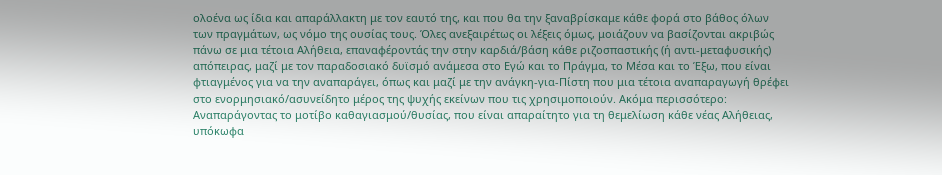ολοένα ως ίδια και απαράλλακτη με τον εαυτό της, και που θα την ξαναβρίσκαμε κάθε φορά στο βάθος όλων των πραγμάτων, ως νόμο της ουσίας τους. Όλες ανεξαιρέτως οι λέξεις όμως, μοιάζουν να βασίζονται ακριβώς πάνω σε μια τέτοια Αλήθεια, επαναφέροντάς την στην καρδιά/βάση κάθε ριζοσπαστικής (ή αντι-μεταφυσικής) απόπειρας, μαζί με τον παραδοσιακό δυϊσμό ανάμεσα στο Εγώ και το Πράγμα, το Μέσα και το Έξω, που είναι φτιαγμένος για να την αναπαράγει, όπως και μαζί με την ανάγκη-για-Πίστη που μια τέτοια αναπαραγωγή θρέφει στο ενορμησιακό/ασυνείδητο μέρος της ψυχής εκείνων που τις χρησιμοποιούν. Ακόμα περισσότερο: Αναπαράγοντας το μοτίβο καθαγιασμού/θυσίας, που είναι απαραίτητο για τη θεμελίωση κάθε νέας Αλήθειας, υπόκωφα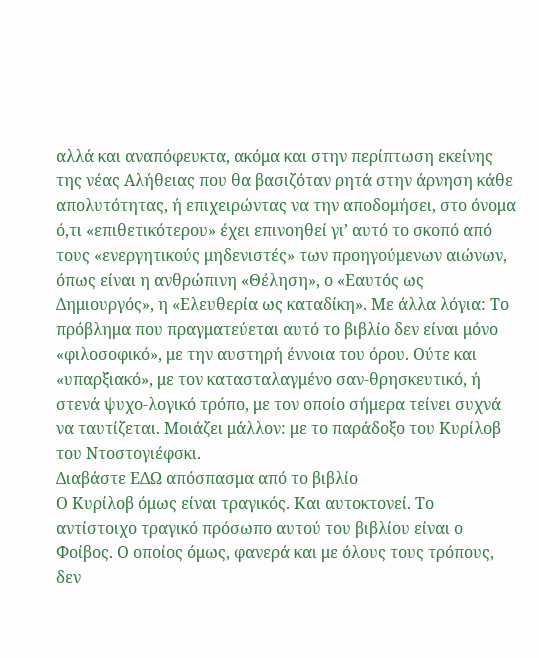αλλά και αναπόφευκτα, ακόμα και στην περίπτωση εκείνης της νέας Αλήθειας που θα βασιζόταν ρητά στην άρνηση κάθε απολυτότητας, ή επιχειρώντας να την αποδομήσει, στο όνομα ό,τι «επιθετικότερου» έχει επινοηθεί γι’ αυτό το σκοπό από τους «ενεργητικούς μηδενιστές» των προηγούμενων αιώνων, όπως είναι η ανθρώπινη «Θέληση», ο «Εαυτός ως Δημιουργός», η «Ελευθερία ως καταδίκη». Με άλλα λόγια: Το πρόβλημα που πραγματεύεται αυτό το βιβλίο δεν είναι μόνο «φιλοσοφικό», με την αυστηρή έννοια του όρου. Ούτε και «υπαρξιακό», με τον κατασταλαγμένο σαν-θρησκευτικό, ή στενά ψυχο-λογικό τρόπο, με τον οποίο σήμερα τείνει συχνά να ταυτίζεται. Μοιάζει μάλλον: με το παράδοξο του Κυρίλοβ του Ντοστογιέφσκι.
Διαβάστε ΕΔΩ απόσπασμα από το βιβλίο
Ο Κυρίλοβ όμως είναι τραγικός. Και αυτοκτονεί. Το αντίστοιχο τραγικό πρόσωπο αυτού του βιβλίου είναι ο Φοίβος. Ο οποίος όμως, φανερά και με όλους τους τρόπους, δεν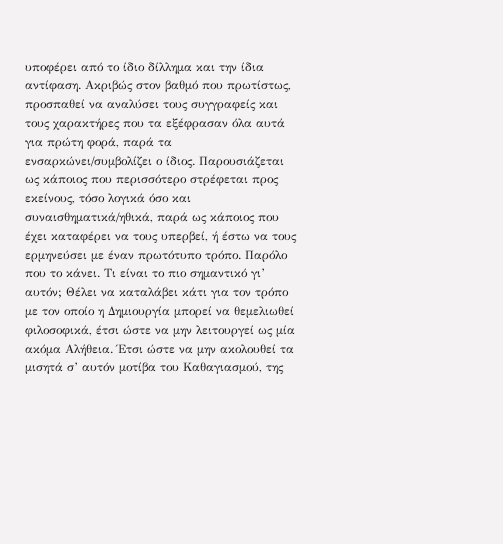υποφέρει από το ίδιο δίλλημα και την ίδια αντίφαση. Ακριβώς στον βαθμό που πρωτίστως, προσπαθεί να αναλύσει τους συγγραφείς και τους χαρακτήρες που τα εξέφρασαν όλα αυτά για πρώτη φορά, παρά τα ενσαρκώνει/συμβολίζει ο ίδιος. Παρουσιάζεται ως κάποιος που περισσότερο στρέφεται προς εκείνους, τόσο λογικά όσο και συναισθηματικά/ηθικά, παρά ως κάποιος που έχει καταφέρει να τους υπερβεί, ή έστω να τους ερμηνεύσει με έναν πρωτότυπο τρόπο. Παρόλο που το κάνει. Τι είναι το πιο σημαντικό γι’ αυτόν; Θέλει να καταλάβει κάτι για τον τρόπο με τον οποίο η Δημιουργία μπορεί να θεμελιωθεί φιλοσοφικά, έτσι ώστε να μην λειτουργεί ως μία ακόμα Αλήθεια. Έτσι ώστε να μην ακολουθεί τα μισητά σ’ αυτόν μοτίβα του Καθαγιασμού, της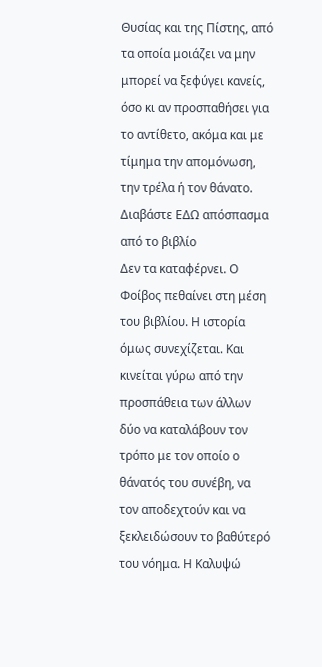Θυσίας και της Πίστης, από τα οποία μοιάζει να μην μπορεί να ξεφύγει κανείς, όσο κι αν προσπαθήσει για το αντίθετο, ακόμα και με τίμημα την απομόνωση, την τρέλα ή τον θάνατο.
Διαβάστε ΕΔΩ απόσπασμα από το βιβλίο
Δεν τα καταφέρνει. Ο Φοίβος πεθαίνει στη μέση του βιβλίου. Η ιστορία όμως συνεχίζεται. Και κινείται γύρω από την προσπάθεια των άλλων δύο να καταλάβουν τον τρόπο με τον οποίο ο θάνατός του συνέβη, να τον αποδεχτούν και να ξεκλειδώσουν το βαθύτερό του νόημα. Η Καλυψώ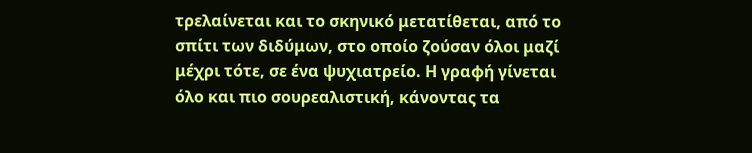τρελαίνεται και το σκηνικό μετατίθεται, από το σπίτι των διδύμων, στο οποίο ζούσαν όλοι μαζί μέχρι τότε, σε ένα ψυχιατρείο. Η γραφή γίνεται όλο και πιο σουρεαλιστική, κάνοντας τα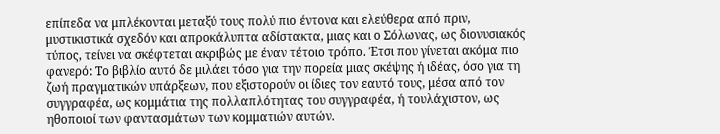επίπεδα να μπλέκονται μεταξύ τους πολύ πιο έντονα και ελεύθερα από πριν, μυστικιστικά σχεδόν και απροκάλυπτα αδίστακτα, μιας και ο Σόλωνας, ως διονυσιακός τύπος, τείνει να σκέφτεται ακριβώς με έναν τέτοιο τρόπο. Έτσι που γίνεται ακόμα πιο φανερό: Το βιβλίο αυτό δε μιλάει τόσο για την πορεία μιας σκέψης ή ιδέας, όσο για τη ζωή πραγματικών υπάρξεων, που εξιστορούν οι ίδιες τον εαυτό τους, μέσα από τον συγγραφέα, ως κομμάτια της πολλαπλότητας του συγγραφέα, ή τουλάχιστον, ως ηθοποιοί των φαντασμάτων των κομματιών αυτών.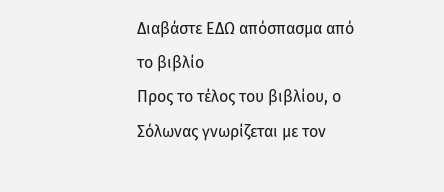Διαβάστε ΕΔΩ απόσπασμα από το βιβλίο
Προς το τέλος του βιβλίου, ο Σόλωνας γνωρίζεται με τον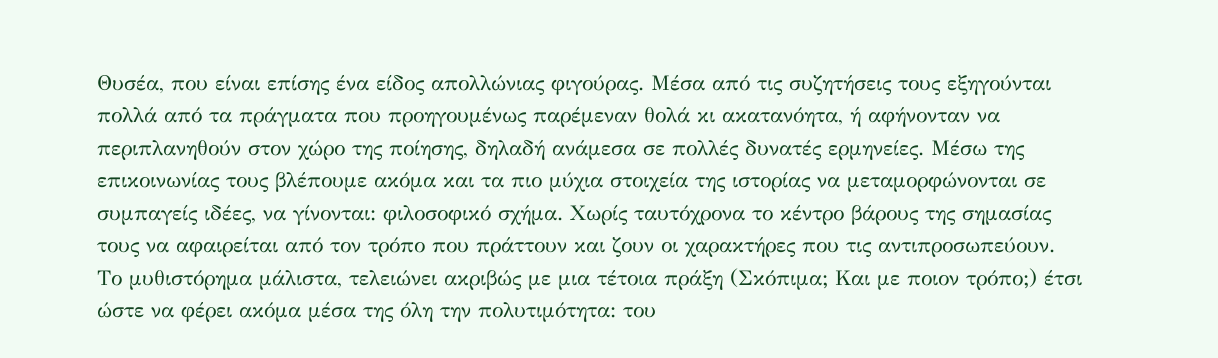Θυσέα, που είναι επίσης ένα είδος απολλώνιας φιγούρας. Μέσα από τις συζητήσεις τους εξηγούνται πολλά από τα πράγματα που προηγουμένως παρέμεναν θολά κι ακατανόητα, ή αφήνονταν να περιπλανηθούν στον χώρο της ποίησης, δηλαδή ανάμεσα σε πολλές δυνατές ερμηνείες. Μέσω της επικοινωνίας τους βλέπουμε ακόμα και τα πιο μύχια στοιχεία της ιστορίας να μεταμορφώνονται σε συμπαγείς ιδέες, να γίνονται: φιλοσοφικό σχήμα. Χωρίς ταυτόχρονα το κέντρο βάρους της σημασίας τους να αφαιρείται από τον τρόπο που πράττουν και ζουν οι χαρακτήρες που τις αντιπροσωπεύουν. Το μυθιστόρημα μάλιστα, τελειώνει ακριβώς με μια τέτοια πράξη (Σκόπιμα; Και με ποιον τρόπο;) έτσι ώστε να φέρει ακόμα μέσα της όλη την πολυτιμότητα: του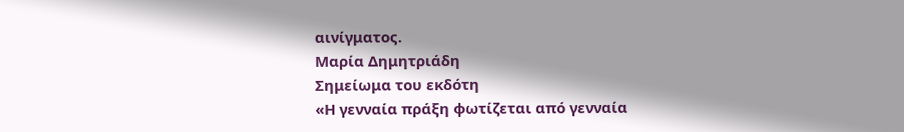αινίγματος.
Μαρία Δημητριάδη
Σημείωμα του εκδότη
«Η γενναία πράξη φωτίζεται από γενναία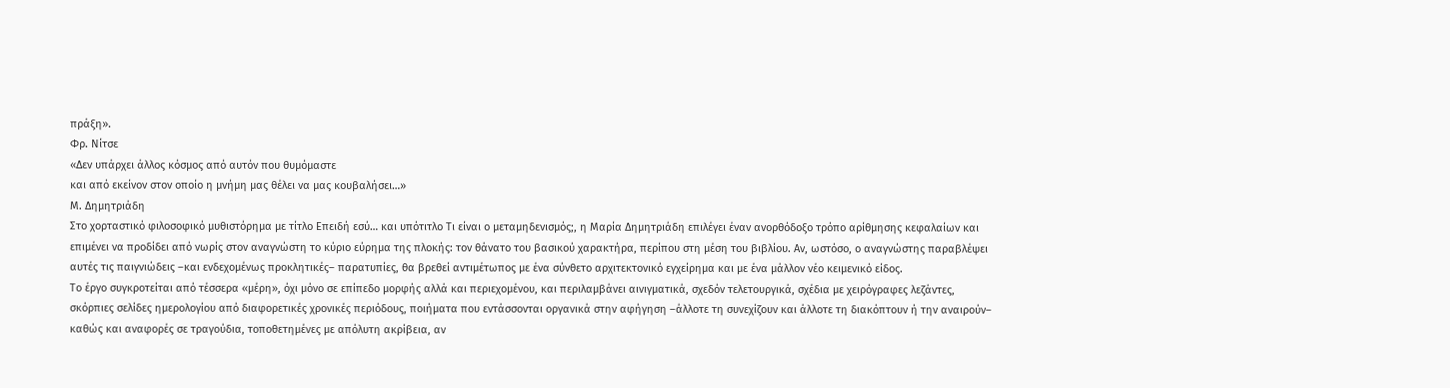πράξη».
Φρ. Νίτσε
«Δεν υπάρχει άλλος κόσμος από αυτόν που θυμόμαστε
και από εκείνον στον οποίο η μνήμη μας θέλει να μας κουβαλήσει…»
Μ. Δημητριάδη
Στο χορταστικό φιλοσοφικό μυθιστόρημα με τίτλο Επειδή εσύ… και υπότιτλο Τι είναι ο μεταμηδενισμός;, η Μαρία Δημητριάδη επιλέγει έναν ανορθόδοξο τρόπο αρίθμησης κεφαλαίων και επιμένει να προδίδει από νωρίς στον αναγνώστη το κύριο εύρημα της πλοκής: τον θάνατο του βασικού χαρακτήρα, περίπου στη μέση του βιβλίου. Αν, ωστόσο, ο αναγνώστης παραβλέψει αυτές τις παιγνιώδεις –και ενδεχομένως προκλητικές– παρατυπίες, θα βρεθεί αντιμέτωπος με ένα σύνθετο αρχιτεκτονικό εγχείρημα και με ένα μάλλον νέο κειμενικό είδος.
Το έργο συγκροτείται από τέσσερα «μέρη», όχι μόνο σε επίπεδο μορφής αλλά και περιεχομένου, και περιλαμβάνει αινιγματικά, σχεδόν τελετουργικά, σχέδια με χειρόγραφες λεζάντες, σκόρπιες σελίδες ημερολογίου από διαφορετικές χρονικές περιόδους, ποιήματα που εντάσσονται οργανικά στην αφήγηση –άλλοτε τη συνεχίζουν και άλλοτε τη διακόπτουν ή την αναιρούν– καθώς και αναφορές σε τραγούδια, τοποθετημένες με απόλυτη ακρίβεια, αν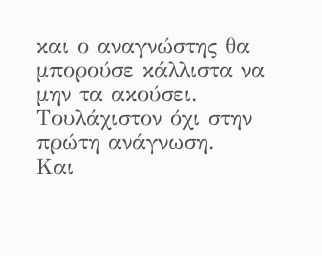και ο αναγνώστης θα μπορούσε κάλλιστα να μην τα ακούσει. Τουλάχιστον όχι στην πρώτη ανάγνωση.
Και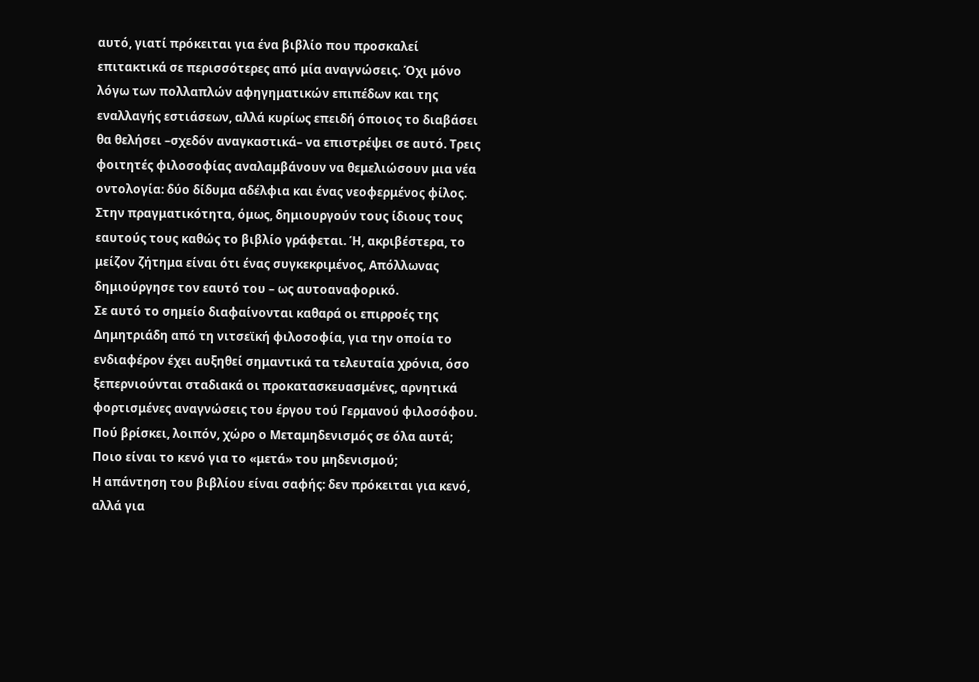αυτό, γιατί πρόκειται για ένα βιβλίο που προσκαλεί επιτακτικά σε περισσότερες από μία αναγνώσεις. Όχι μόνο λόγω των πολλαπλών αφηγηματικών επιπέδων και της εναλλαγής εστιάσεων, αλλά κυρίως επειδή όποιος το διαβάσει θα θελήσει –σχεδόν αναγκαστικά– να επιστρέψει σε αυτό. Τρεις φοιτητές φιλοσοφίας αναλαμβάνουν να θεμελιώσουν μια νέα οντολογία: δύο δίδυμα αδέλφια και ένας νεοφερμένος φίλος. Στην πραγματικότητα, όμως, δημιουργούν τους ίδιους τους εαυτούς τους καθώς το βιβλίο γράφεται. Ή, ακριβέστερα, το μείζον ζήτημα είναι ότι ένας συγκεκριμένος, Απόλλωνας δημιούργησε τον εαυτό του – ως αυτοαναφορικό.
Σε αυτό το σημείο διαφαίνονται καθαρά οι επιρροές της Δημητριάδη από τη νιτσεϊκή φιλοσοφία, για την οποία το ενδιαφέρον έχει αυξηθεί σημαντικά τα τελευταία χρόνια, όσο ξεπερνιούνται σταδιακά οι προκατασκευασμένες, αρνητικά φορτισμένες αναγνώσεις του έργου τού Γερμανού φιλοσόφου. Πού βρίσκει, λοιπόν, χώρο ο Μεταμηδενισμός σε όλα αυτά; Ποιο είναι το κενό για το «μετά» του μηδενισμού;
Η απάντηση του βιβλίου είναι σαφής: δεν πρόκειται για κενό, αλλά για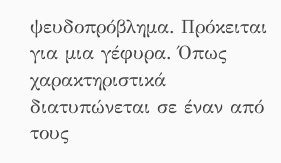ψευδοπρόβλημα. Πρόκειται για μια γέφυρα. Όπως χαρακτηριστικά διατυπώνεται σε έναν από τους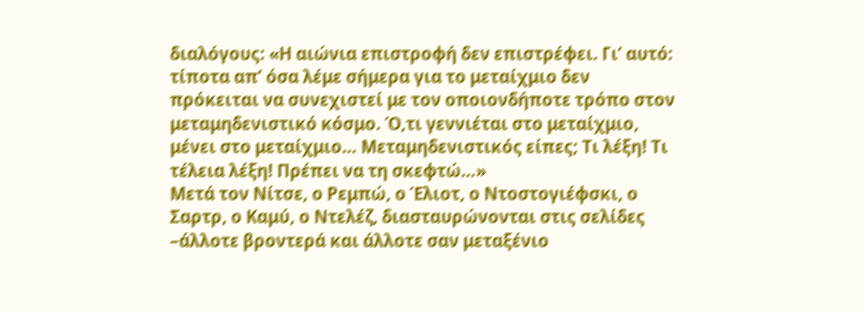διαλόγους: «Η αιώνια επιστροφή δεν επιστρέφει. Γι’ αυτό: τίποτα απ’ όσα λέμε σήμερα για το μεταίχμιο δεν πρόκειται να συνεχιστεί με τον οποιονδήποτε τρόπο στον μεταμηδενιστικό κόσμο. Ό,τι γεννιέται στο μεταίχμιο, μένει στο μεταίχμιο… Μεταμηδενιστικός είπες; Τι λέξη! Τι τέλεια λέξη! Πρέπει να τη σκεφτώ…»
Μετά τον Νίτσε, ο Ρεμπώ, ο Έλιοτ, ο Ντοστογιέφσκι, ο Σαρτρ, ο Καμύ, ο Ντελέζ, διασταυρώνονται στις σελίδες –άλλοτε βροντερά και άλλοτε σαν μεταξένιο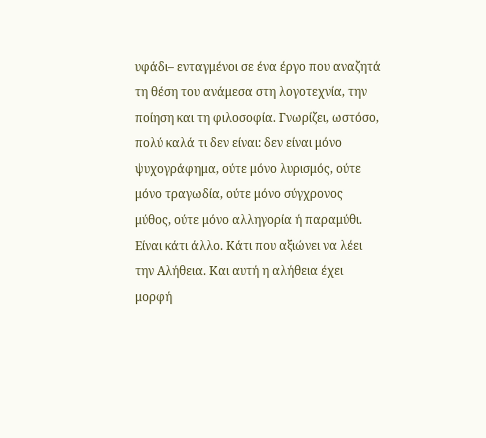υφάδι– ενταγμένοι σε ένα έργο που αναζητά τη θέση του ανάμεσα στη λογοτεχνία, την ποίηση και τη φιλοσοφία. Γνωρίζει, ωστόσο, πολύ καλά τι δεν είναι: δεν είναι μόνο ψυχογράφημα, ούτε μόνο λυρισμός, ούτε μόνο τραγωδία, ούτε μόνο σύγχρονος μύθος, ούτε μόνο αλληγορία ή παραμύθι. Είναι κάτι άλλο. Κάτι που αξιώνει να λέει την Αλήθεια. Και αυτή η αλήθεια έχει μορφή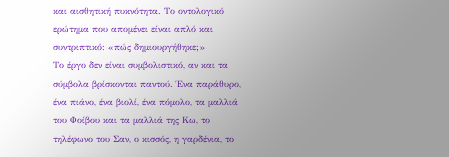και αισθητική πυκνότητα. Το οντολογικό ερώτημα που απομένει είναι απλό και συντριπτικό: «πώς δημιουργήθηκε;»
Το έργο δεν είναι συμβολιστικό, αν και τα σύμβολα βρίσκονται παντού. Ένα παράθυρο, ένα πιάνο, ένα βιολί, ένα πόμολο, τα μαλλιά του Φοίβου και τα μαλλιά της Κω, το τηλέφωνο του Σαν, ο κισσός, η γαρδένια, το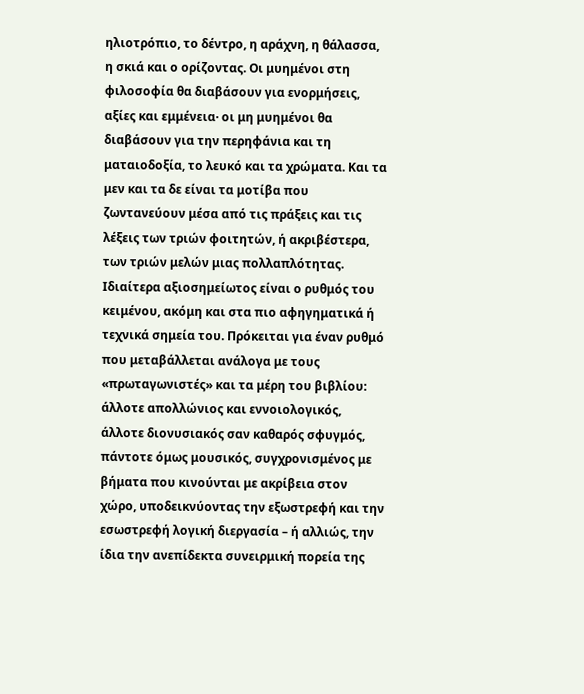ηλιοτρόπιο, το δέντρο, η αράχνη, η θάλασσα, η σκιά και ο ορίζοντας. Οι μυημένοι στη φιλοσοφία θα διαβάσουν για ενορμήσεις, αξίες και εμμένεια· οι μη μυημένοι θα διαβάσουν για την περηφάνια και τη ματαιοδοξία, το λευκό και τα χρώματα. Και τα μεν και τα δε είναι τα μοτίβα που ζωντανεύουν μέσα από τις πράξεις και τις λέξεις των τριών φοιτητών, ή ακριβέστερα, των τριών μελών μιας πολλαπλότητας.
Ιδιαίτερα αξιοσημείωτος είναι ο ρυθμός του κειμένου, ακόμη και στα πιο αφηγηματικά ή τεχνικά σημεία του. Πρόκειται για έναν ρυθμό που μεταβάλλεται ανάλογα με τους «πρωταγωνιστές» και τα μέρη του βιβλίου: άλλοτε απολλώνιος και εννοιολογικός, άλλοτε διονυσιακός σαν καθαρός σφυγμός, πάντοτε όμως μουσικός, συγχρονισμένος με βήματα που κινούνται με ακρίβεια στον χώρο, υποδεικνύοντας την εξωστρεφή και την εσωστρεφή λογική διεργασία – ή αλλιώς, την ίδια την ανεπίδεκτα συνειρμική πορεία της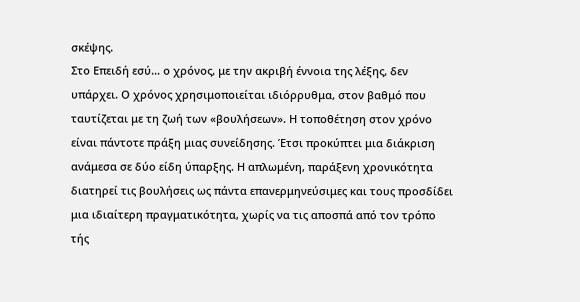σκέψης.
Στο Επειδή εσύ… ο χρόνος, με την ακριβή έννοια της λέξης, δεν υπάρχει. Ο χρόνος χρησιμοποιείται ιδιόρρυθμα, στον βαθμό που ταυτίζεται με τη ζωή των «βουλήσεων». Η τοποθέτηση στον χρόνο είναι πάντοτε πράξη μιας συνείδησης. Έτσι προκύπτει μια διάκριση ανάμεσα σε δύο είδη ύπαρξης. Η απλωμένη, παράξενη χρονικότητα διατηρεί τις βουλήσεις ως πάντα επανερμηνεύσιμες και τους προσδίδει μια ιδιαίτερη πραγματικότητα, χωρίς να τις αποσπά από τον τρόπο τής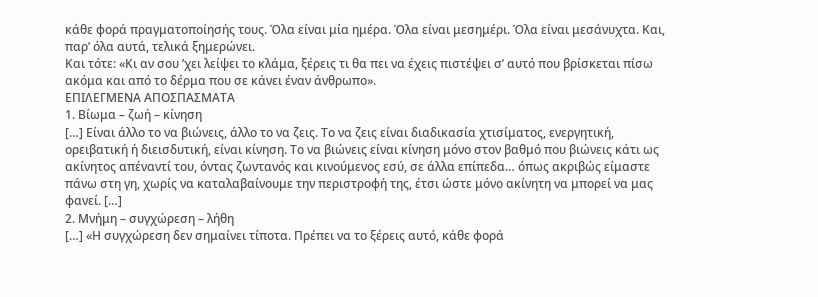κάθε φορά πραγματοποίησής τους. Όλα είναι μία ημέρα. Όλα είναι μεσημέρι. Όλα είναι μεσάνυχτα. Και, παρ’ όλα αυτά, τελικά ξημερώνει.
Και τότε: «Κι αν σου ’χει λείψει το κλάμα, ξέρεις τι θα πει να έχεις πιστέψει σ’ αυτό που βρίσκεται πίσω ακόμα και από το δέρμα που σε κάνει έναν άνθρωπο».
ΕΠΙΛΕΓΜΕΝΑ ΑΠΟΣΠΑΣΜΑΤΑ
1. Βίωμα – ζωή – κίνηση
[…] Είναι άλλο το να βιώνεις, άλλο το να ζεις. Το να ζεις είναι διαδικασία χτισίματος, ενεργητική, ορειβατική ή διεισδυτική, είναι κίνηση. Το να βιώνεις είναι κίνηση μόνο στον βαθμό που βιώνεις κάτι ως ακίνητος απέναντί του, όντας ζωντανός και κινούμενος εσύ, σε άλλα επίπεδα… όπως ακριβώς είμαστε πάνω στη γη, χωρίς να καταλαβαίνουμε την περιστροφή της, έτσι ώστε μόνο ακίνητη να μπορεί να μας φανεί. […]
2. Μνήμη – συγχώρεση – λήθη
[…] «Η συγχώρεση δεν σημαίνει τίποτα. Πρέπει να το ξέρεις αυτό, κάθε φορά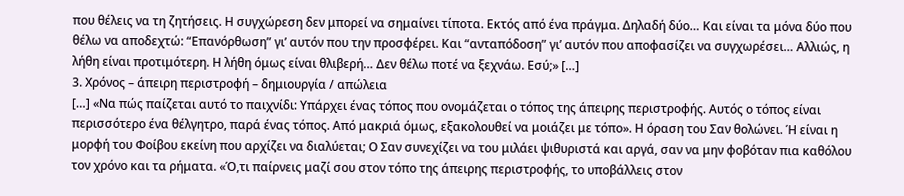που θέλεις να τη ζητήσεις. Η συγχώρεση δεν μπορεί να σημαίνει τίποτα. Εκτός από ένα πράγμα. Δηλαδή δύο… Και είναι τα μόνα δύο που θέλω να αποδεχτώ: “Επανόρθωση” γι’ αυτόν που την προσφέρει. Και “ανταπόδοση” γι’ αυτόν που αποφασίζει να συγχωρέσει… Αλλιώς, η λήθη είναι προτιμότερη. Η λήθη όμως είναι θλιβερή… Δεν θέλω ποτέ να ξεχνάω. Εσύ;» […]
3. Χρόνος – άπειρη περιστροφή – δημιουργία / απώλεια
[…] «Να πώς παίζεται αυτό το παιχνίδι: Υπάρχει ένας τόπος που ονομάζεται ο τόπος της άπειρης περιστροφής. Αυτός ο τόπος είναι περισσότερο ένα θέλγητρο, παρά ένας τόπος. Από μακριά όμως, εξακολουθεί να μοιάζει με τόπο». Η όραση του Σαν θολώνει. Ή είναι η μορφή του Φοίβου εκείνη που αρχίζει να διαλύεται; Ο Σαν συνεχίζει να του μιλάει ψιθυριστά και αργά, σαν να μην φοβόταν πια καθόλου τον χρόνο και τα ρήματα. «Ό,τι παίρνεις μαζί σου στον τόπο της άπειρης περιστροφής, το υποβάλλεις στον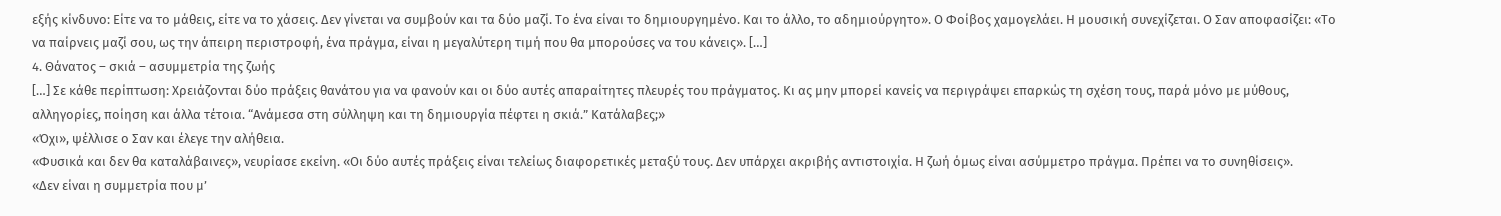εξής κίνδυνο: Είτε να το μάθεις, είτε να το χάσεις. Δεν γίνεται να συμβούν και τα δύο μαζί. Το ένα είναι το δημιουργημένο. Και το άλλο, το αδημιούργητο». Ο Φοίβος χαμογελάει. Η μουσική συνεχίζεται. Ο Σαν αποφασίζει: «Το να παίρνεις μαζί σου, ως την άπειρη περιστροφή, ένα πράγμα, είναι η μεγαλύτερη τιμή που θα μπορούσες να του κάνεις». […]
4. Θάνατος – σκιά – ασυμμετρία της ζωής
[…] Σε κάθε περίπτωση: Χρειάζονται δύο πράξεις θανάτου για να φανούν και οι δύο αυτές απαραίτητες πλευρές του πράγματος. Κι ας μην μπορεί κανείς να περιγράψει επαρκώς τη σχέση τους, παρά μόνο με μύθους, αλληγορίες, ποίηση και άλλα τέτοια. “Ανάμεσα στη σύλληψη και τη δημιουργία πέφτει η σκιά.” Κατάλαβες;»
«Όχι», ψέλλισε ο Σαν και έλεγε την αλήθεια.
«Φυσικά και δεν θα καταλάβαινες», νευρίασε εκείνη. «Οι δύο αυτές πράξεις είναι τελείως διαφορετικές μεταξύ τους. Δεν υπάρχει ακριβής αντιστοιχία. Η ζωή όμως είναι ασύμμετρο πράγμα. Πρέπει να το συνηθίσεις».
«Δεν είναι η συμμετρία που μ’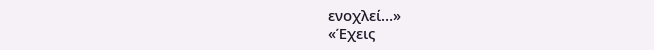ενοχλεί…»
«Έχεις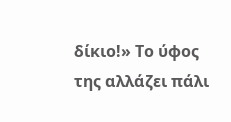δίκιο!» Το ύφος της αλλάζει πάλι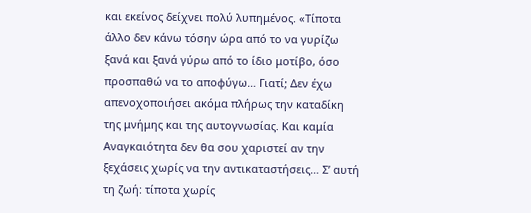και εκείνος δείχνει πολύ λυπημένος. «Τίποτα άλλο δεν κάνω τόσην ώρα από το να γυρίζω ξανά και ξανά γύρω από το ίδιο μοτίβο, όσο προσπαθώ να το αποφύγω… Γιατί; Δεν έχω απενοχοποιήσει ακόμα πλήρως την καταδίκη της μνήμης και της αυτογνωσίας. Και καμία Αναγκαιότητα δεν θα σου χαριστεί αν την ξεχάσεις χωρίς να την αντικαταστήσεις… Σ’ αυτή τη ζωή: τίποτα χωρίς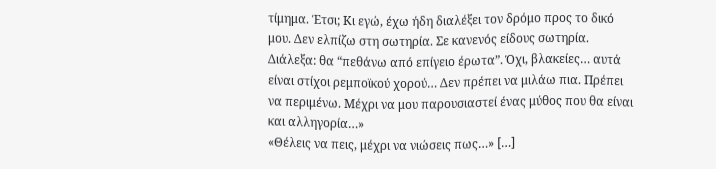τίμημα. Έτσι; Κι εγώ, έχω ήδη διαλέξει τον δρόμο προς το δικό μου. Δεν ελπίζω στη σωτηρία. Σε κανενός είδους σωτηρία. Διάλεξα: θα “πεθάνω από επίγειο έρωτα”. Όχι, βλακείες… αυτά είναι στίχοι ρεμποϊκού χορού… Δεν πρέπει να μιλάω πια. Πρέπει να περιμένω. Μέχρι να μου παρουσιαστεί ένας μύθος που θα είναι και αλληγορία…»
«Θέλεις να πεις, μέχρι να νιώσεις πως…» […]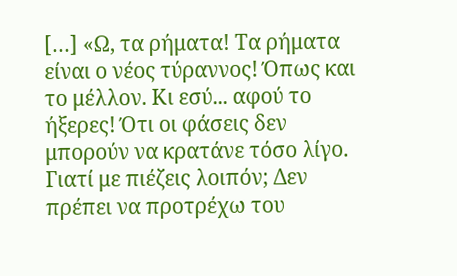[…] «Ω, τα ρήματα! Τα ρήματα είναι ο νέος τύραννος! Όπως και το μέλλον. Κι εσύ... αφού το ήξερες! Ότι οι φάσεις δεν μπορούν να κρατάνε τόσο λίγο. Γιατί με πιέζεις λοιπόν; Δεν πρέπει να προτρέχω του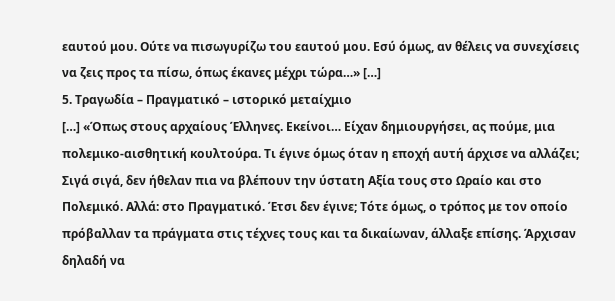εαυτού μου. Ούτε να πισωγυρίζω του εαυτού μου. Εσύ όμως, αν θέλεις να συνεχίσεις να ζεις προς τα πίσω, όπως έκανες μέχρι τώρα…» […]
5. Τραγωδία – Πραγματικό – ιστορικό μεταίχμιο
[…] «Όπως στους αρχαίους Έλληνες. Εκείνοι… Είχαν δημιουργήσει, ας πούμε, μια πολεμικο-αισθητική κουλτούρα. Τι έγινε όμως όταν η εποχή αυτή άρχισε να αλλάζει; Σιγά σιγά, δεν ήθελαν πια να βλέπουν την ύστατη Αξία τους στο Ωραίο και στο Πολεμικό. Αλλά: στο Πραγματικό. Έτσι δεν έγινε; Τότε όμως, ο τρόπος με τον οποίο πρόβαλλαν τα πράγματα στις τέχνες τους και τα δικαίωναν, άλλαξε επίσης. Άρχισαν δηλαδή να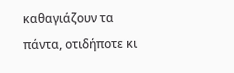καθαγιάζουν τα πάντα, οτιδήποτε κι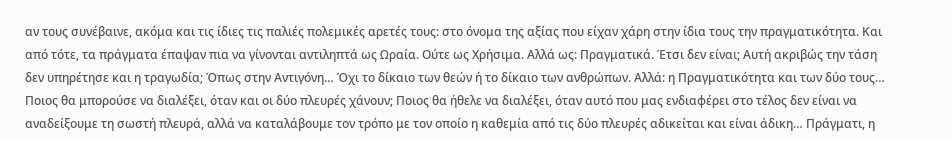αν τους συνέβαινε, ακόμα και τις ίδιες τις παλιές πολεμικές αρετές τους: στο όνομα της αξίας που είχαν χάρη στην ίδια τους την πραγματικότητα. Και από τότε, τα πράγματα έπαψαν πια να γίνονται αντιληπτά ως Ωραία. Ούτε ως Χρήσιμα. Αλλά ως: Πραγματικά. Έτσι δεν είναι; Αυτή ακριβώς την τάση δεν υπηρέτησε και η τραγωδία; Όπως στην Αντιγόνη… Όχι το δίκαιο των θεών ή το δίκαιο των ανθρώπων. Αλλά: η Πραγματικότητα και των δύο τους… Ποιος θα μπορούσε να διαλέξει, όταν και οι δύο πλευρές χάνουν; Ποιος θα ήθελε να διαλέξει, όταν αυτό που μας ενδιαφέρει στο τέλος δεν είναι να αναδείξουμε τη σωστή πλευρά, αλλά να καταλάβουμε τον τρόπο με τον οποίο η καθεμία από τις δύο πλευρές αδικείται και είναι άδικη… Πράγματι, η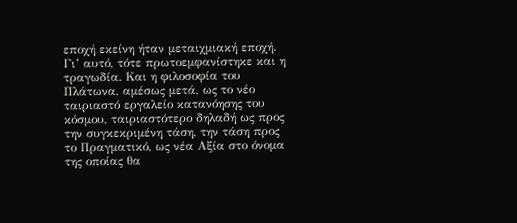εποχή εκείνη ήταν μεταιχμιακή εποχή. Γι’ αυτό, τότε πρωτοεμφανίστηκε και η τραγωδία. Και η φιλοσοφία του Πλάτωνα, αμέσως μετά, ως το νέο ταιριαστό εργαλείο κατανόησης του κόσμου, ταιριαστότερο δηλαδή ως προς την συγκεκριμένη τάση, την τάση προς το Πραγματικό, ως νέα Αξία στο όνομα της οποίας θα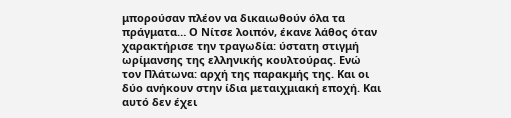μπορούσαν πλέον να δικαιωθούν όλα τα πράγματα… Ο Νίτσε λοιπόν, έκανε λάθος όταν χαρακτήρισε την τραγωδία: ύστατη στιγμή ωρίμανσης της ελληνικής κουλτούρας. Ενώ τον Πλάτωνα: αρχή της παρακμής της. Και οι δύο ανήκουν στην ίδια μεταιχμιακή εποχή. Και αυτό δεν έχει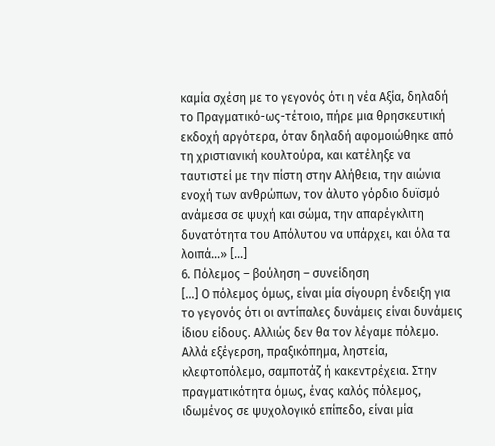καμία σχέση με το γεγονός ότι η νέα Αξία, δηλαδή το Πραγματικό-ως-τέτοιο, πήρε μια θρησκευτική εκδοχή αργότερα, όταν δηλαδή αφομοιώθηκε από τη χριστιανική κουλτούρα, και κατέληξε να ταυτιστεί με την πίστη στην Αλήθεια, την αιώνια ενοχή των ανθρώπων, τον άλυτο γόρδιο δυϊσμό ανάμεσα σε ψυχή και σώμα, την απαρέγκλιτη δυνατότητα του Απόλυτου να υπάρχει, και όλα τα λοιπά…» […]
6. Πόλεμος – βούληση – συνείδηση
[…] Ο πόλεμος όμως, είναι μία σίγουρη ένδειξη για το γεγονός ότι οι αντίπαλες δυνάμεις είναι δυνάμεις ίδιου είδους. Αλλιώς δεν θα τον λέγαμε πόλεμο. Αλλά εξέγερση, πραξικόπημα, ληστεία, κλεφτοπόλεμο, σαμποτάζ ή κακεντρέχεια. Στην πραγματικότητα όμως, ένας καλός πόλεμος, ιδωμένος σε ψυχολογικό επίπεδο, είναι μία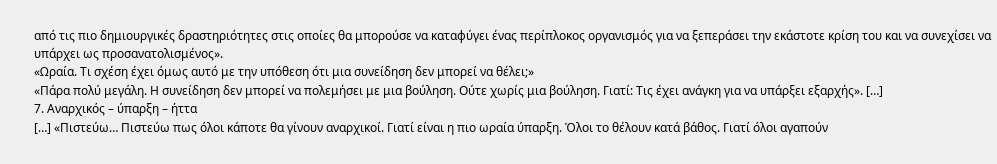από τις πιο δημιουργικές δραστηριότητες στις οποίες θα μπορούσε να καταφύγει ένας περίπλοκος οργανισμός για να ξεπεράσει την εκάστοτε κρίση του και να συνεχίσει να υπάρχει ως προσανατολισμένος».
«Ωραία. Τι σχέση έχει όμως αυτό με την υπόθεση ότι μια συνείδηση δεν μπορεί να θέλει;»
«Πάρα πολύ μεγάλη. Η συνείδηση δεν μπορεί να πολεμήσει με μια βούληση. Ούτε χωρίς μια βούληση. Γιατί: Τις έχει ανάγκη για να υπάρξει εξαρχής». […]
7. Αναρχικός – ύπαρξη – ήττα
[…] «Πιστεύω… Πιστεύω πως όλοι κάποτε θα γίνουν αναρχικοί. Γιατί είναι η πιο ωραία ύπαρξη. Όλοι το θέλουν κατά βάθος. Γιατί όλοι αγαπούν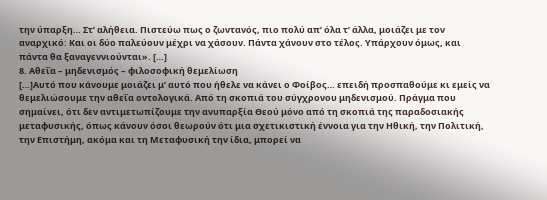την ύπαρξη… Στ’ αλήθεια. Πιστεύω πως ο ζωντανός, πιο πολύ απ’ όλα τ’ άλλα, μοιάζει με τον αναρχικό: Και οι δύο παλεύουν μέχρι να χάσουν. Πάντα χάνουν στο τέλος. Υπάρχουν όμως, και πάντα θα ξαναγεννιούνται». […]
8. Αθεΐα – μηδενισμός – φιλοσοφική θεμελίωση
[…]Αυτό που κάνουμε μοιάζει μ’ αυτό που ήθελε να κάνει ο Φοίβος… επειδή προσπαθούμε κι εμείς να θεμελιώσουμε την αθεΐα οντολογικά. Από τη σκοπιά του σύγχρονου μηδενισμού. Πράγμα που σημαίνει, ότι δεν αντιμετωπίζουμε την ανυπαρξία Θεού μόνο από τη σκοπιά της παραδοσιακής μεταφυσικής, όπως κάνουν όσοι θεωρούν ότι μια σχετικιστική έννοια για την Ηθική, την Πολιτική, την Επιστήμη, ακόμα και τη Μεταφυσική την ίδια, μπορεί να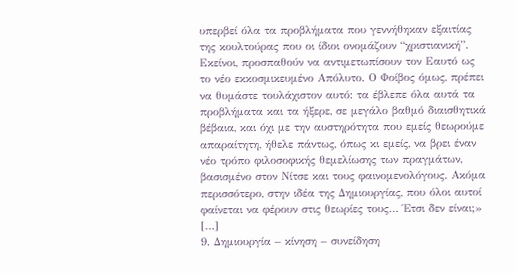υπερβεί όλα τα προβλήματα που γεννήθηκαν εξαιτίας της κουλτούρας που οι ίδιοι ονομάζουν “χριστιανική”. Εκείνοι, προσπαθούν να αντιμετωπίσουν τον Εαυτό ως το νέο εκκοσμικευμένο Απόλυτο. Ο Φοίβος όμως, πρέπει να θυμάστε τουλάχιστον αυτό: τα έβλεπε όλα αυτά τα προβλήματα και τα ήξερε, σε μεγάλο βαθμό διαισθητικά βέβαια, και όχι με την αυστηρότητα που εμείς θεωρούμε απαραίτητη, ήθελε πάντως, όπως κι εμείς, να βρει έναν νέο τρόπο φιλοσοφικής θεμελίωσης των πραγμάτων, βασισμένο στον Νίτσε και τους φαινομενολόγους. Ακόμα περισσότερο, στην ιδέα της Δημιουργίας, που όλοι αυτοί φαίνεται να φέρουν στις θεωρίες τους… Έτσι δεν είναι;» […]
9. Δημιουργία – κίνηση – συνείδηση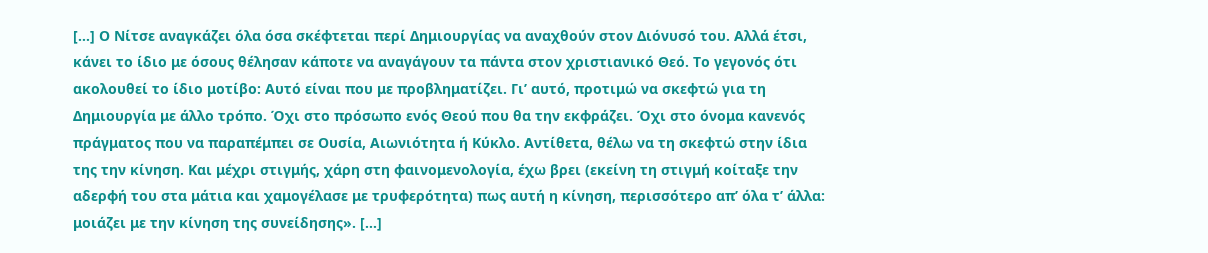[…] Ο Νίτσε αναγκάζει όλα όσα σκέφτεται περί Δημιουργίας να αναχθούν στον Διόνυσό του. Αλλά έτσι, κάνει το ίδιο με όσους θέλησαν κάποτε να αναγάγουν τα πάντα στον χριστιανικό Θεό. Το γεγονός ότι ακολουθεί το ίδιο μοτίβο: Αυτό είναι που με προβληματίζει. Γι’ αυτό, προτιμώ να σκεφτώ για τη Δημιουργία με άλλο τρόπο. Όχι στο πρόσωπο ενός Θεού που θα την εκφράζει. Όχι στο όνομα κανενός πράγματος που να παραπέμπει σε Ουσία, Αιωνιότητα ή Κύκλο. Αντίθετα, θέλω να τη σκεφτώ στην ίδια της την κίνηση. Και μέχρι στιγμής, χάρη στη φαινομενολογία, έχω βρει (εκείνη τη στιγμή κοίταξε την αδερφή του στα μάτια και χαμογέλασε με τρυφερότητα) πως αυτή η κίνηση, περισσότερο απ’ όλα τ’ άλλα: μοιάζει με την κίνηση της συνείδησης». […]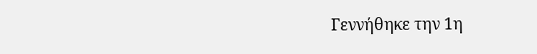Γεννήθηκε την 1η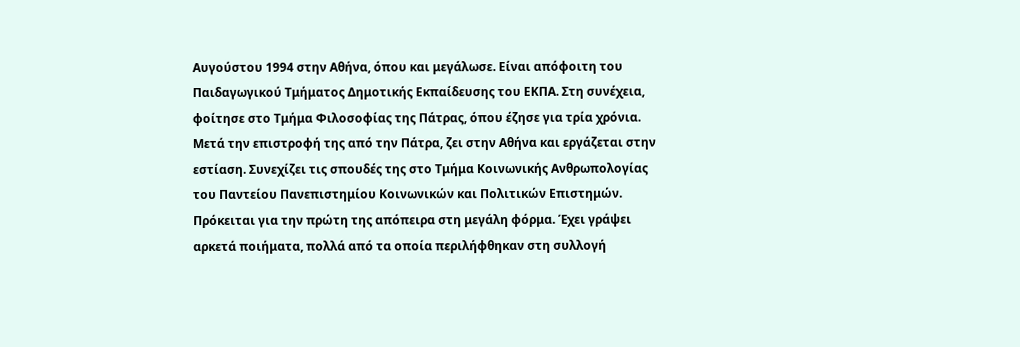Αυγούστου 1994 στην Αθήνα, όπου και μεγάλωσε. Είναι απόφοιτη του Παιδαγωγικού Τμήματος Δημοτικής Εκπαίδευσης του ΕΚΠΑ. Στη συνέχεια, φοίτησε στο Τμήμα Φιλοσοφίας της Πάτρας, όπου έζησε για τρία χρόνια. Μετά την επιστροφή της από την Πάτρα, ζει στην Αθήνα και εργάζεται στην εστίαση. Συνεχίζει τις σπουδές της στο Τμήμα Κοινωνικής Ανθρωπολογίας του Παντείου Πανεπιστημίου Κοινωνικών και Πολιτικών Επιστημών. Πρόκειται για την πρώτη της απόπειρα στη μεγάλη φόρμα. Έχει γράψει αρκετά ποιήματα, πολλά από τα οποία περιλήφθηκαν στη συλλογή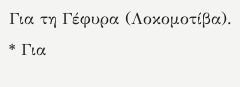Για τη Γέφυρα (Λοκομοτίβα).
* Για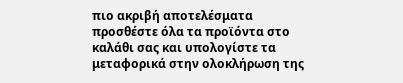πιο ακριβή αποτελέσματα προσθέστε όλα τα προϊόντα στο καλάθι σας και υπολογίστε τα μεταφορικά στην ολοκλήρωση της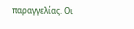παραγγελίας. Οι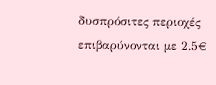δυσπρόσιτες περιοχές επιβαρύνονται με 2.5€